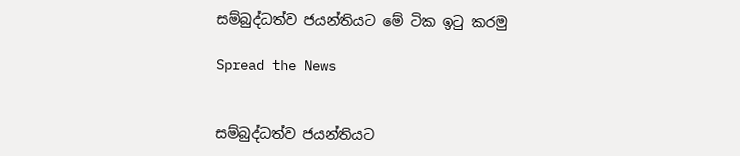සම්බුද්ධත්ව ජයන්තියට මේ ටික ඉටු කරමු

Spread the News


සම්බුද්ධත්ව ජයන්තියට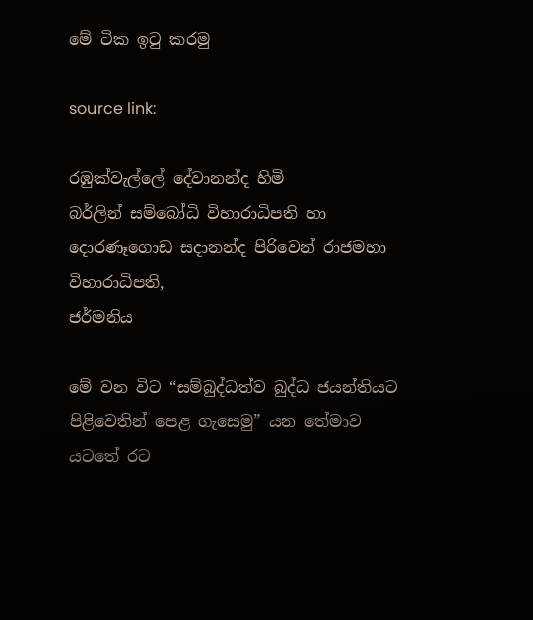මේ ටික ඉටු කරමු

source link:

රඹුක්‌වැල්ලේ දේවානන්ද හිමි
බර්ලින් සම්බෝධි විහාරාධිපති හා දොරණෑගොඩ සදානන්ද පිරිවෙන් රාජමහා විහාරාධිපති,
ජර්මනිය

මේ වන විට “සම්බුද්ධත්ව බුද්ධ ජයන්තියට පිළිවෙතින් පෙළ ගැසෙමු” යන තේමාව යටතේ රට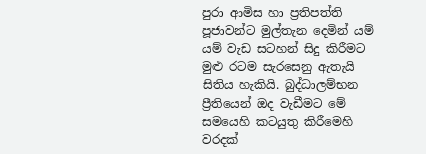පුරා ආමිස හා ප්‍රතිපත්ති පූජාවන්ට මුල්තැන දෙමින් යම් යම් වැඩ සටහන් සිදු කිරීමට මුළු රටම සැරසෙනු ඇතැයි සිතිය හැකියි. බුද්ධාලම්භන ප්‍රීතියෙන් ඔද වැඩීමට මේ සමයෙහි කටයුතු කිරීමෙහි වරදක්‌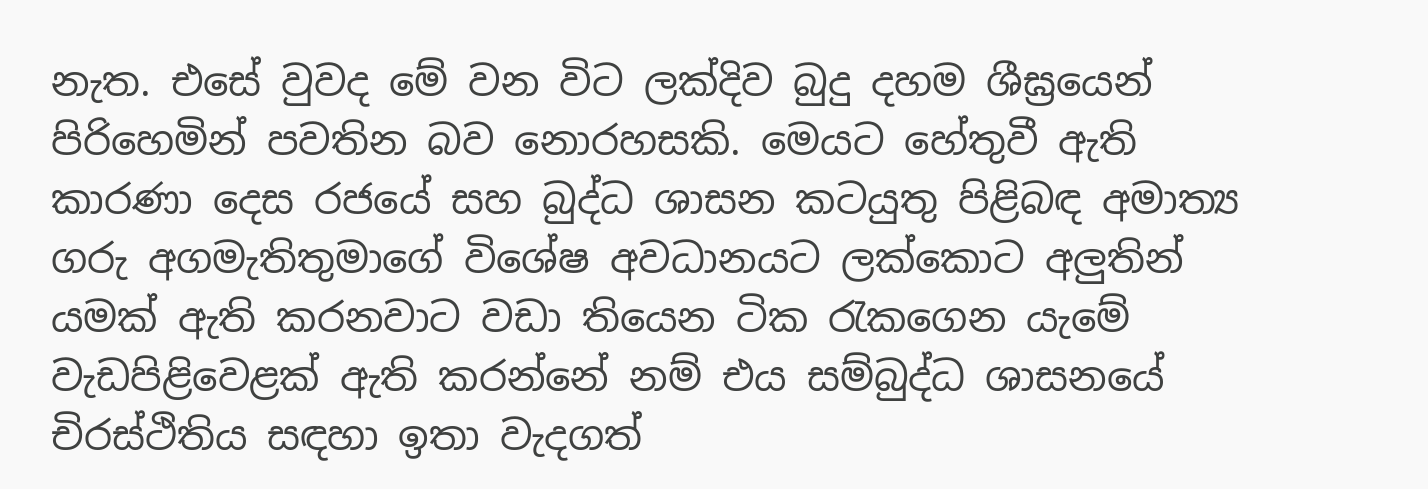නැත. එසේ වුවද මේ වන විට ලක්‌දිව බුදු දහම ශීඝ්‍රයෙන් පිරිහෙමින් පවතින බව නොරහසකි. මෙයට හේතුවී ඇති කාරණා දෙස රජයේ සහ බුද්ධ ශාසන කටයුතු පිළිබඳ අමාත්‍ය ගරු අගමැතිතුමාගේ විශේෂ අවධානයට ලක්‌කොට අලුතින් යමක්‌ ඇති කරනවාට වඩා තියෙන ටික රැකගෙන යැමේ වැඩපිළිවෙළක්‌ ඇති කරන්නේ නම් එය සම්බුද්ධ ශාසනයේ චිරස්‌ථිතිය සඳහා ඉතා වැදගත්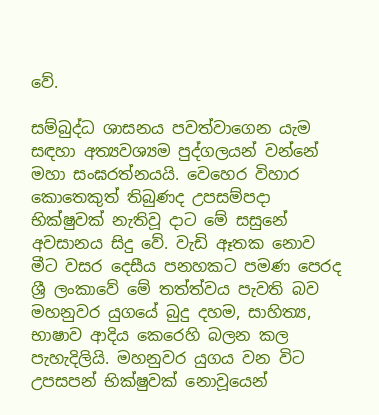වේ.

සම්බුද්ධ ශාසනය පවත්වාගෙන යැම සඳහා අත්‍යවශ්‍යම පුද්ගලයන් වන්නේ මහා සංඝරත්නයයි. වෙහෙර විහාර කොතෙකුත් තිබුණද උපසම්පදා භික්‌ෂුවක්‌ නැතිවූ දාට මේ සසුනේ අවසානය සිදු වේ. වැඩි ඈතක නොව මීට වසර දෙසීය පනහකට පමණ පෙරද ශ්‍රී ලංකාවේ මේ තත්ත්වය පැවති බව මහනුවර යුගයේ බුදු දහම, සාහිත්‍ය, භාෂාව ආදිය කෙරෙහි බලන කල පැහැදිලියි. මහනුවර යුගය වන විට උපසපන් භික්‌ෂුවක්‌ නොවූයෙන්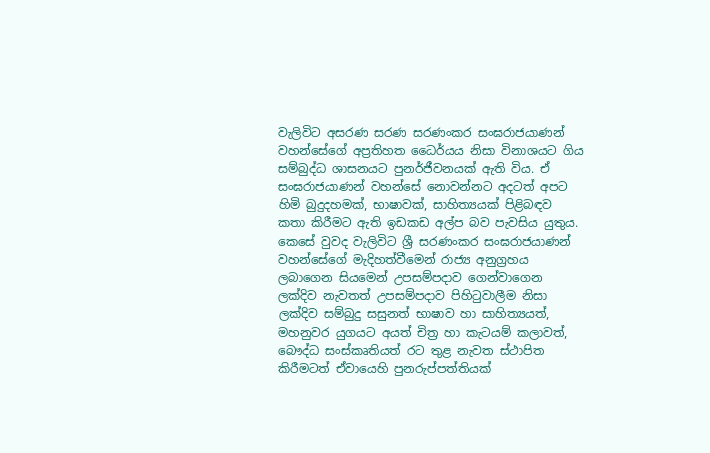වැලිවිට අසරණ සරණ සරණංකර සංඝරාජයාණන් වහන්සේගේ අප්‍රතිහත ධෛර්යය නිසා විනාශයට ගිය සම්බුද්ධ ශාසනයට පුනර්ජීවනයක්‌ ඇති විය. ඒ සංඝරාජයාණන් වහන්සේ නොවන්නට අදටත් අපට හිමි බුදුදහමක්‌, භාෂාවක්‌, සාහිත්‍යයක්‌ පිළිබඳව කතා කිරීමට ඇති ඉඩකඩ අල්ප බව පැවසිය යුතුය. කෙසේ වුවද වැලිවිට ශ්‍රී සරණංකර සංඝරාජයාණන් වහන්සේගේ මැදිහත්වීමෙන් රාජ්‍ය අනුග්‍රහය ලබාගෙන සියමෙන් උපසම්පදාව ගෙන්වාගෙන ලක්‌දිව නැවතත් උපසම්පදාව පිහිටුවාලීම නිසා ලක්‌දිව සම්බුදු සසුනත් භාෂාව හා සාහිත්‍යයත්, මහනුවර යුගයට අයත් චිත්‍ර හා කැටයම් කලාවත්, බෞද්ධ සංස්‌කෘතියත් රට තුළ නැවත ස්‌ථාපිත කිරීමටත් ඒවායෙහි පුනරුප්පත්තියක්‌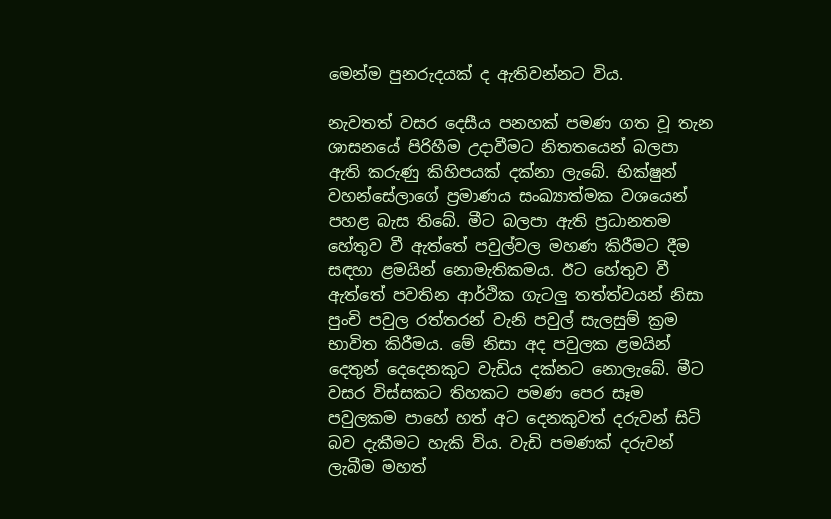මෙන්ම පුනරුදයක්‌ ද ඇතිවන්නට විය.

නැවතත් වසර දෙසීය පනහක්‌ පමණ ගත වූ තැන ශාසනයේ පිරිහීම උදාවීමට නිතතයෙන් බලපා ඇති කරුණු කිහිපයක්‌ දක්‌නා ලැබේ. භික්‌ෂුන් වහන්සේලාගේ ප්‍රමාණය සංඛ්‍යාත්මක වශයෙන් පහළ බැස තිබේ. මීට බලපා ඇති ප්‍රධානතම හේතුව වී ඇත්තේ පවුල්වල මහණ කිරීමට දීම සඳහා ළමයින් නොමැතිකමය. ඊට හේතුව වී ඇත්තේ පවතින ආර්ථික ගැටලු තත්ත්වයන් නිසා පුංචි පවුල රත්තරන් වැනි පවුල් සැලසුම් ක්‍රම භාවිත කිරීමය. මේ නිසා අද පවුලක ළමයින් දෙතුන් දෙදෙනකුට වැඩිය දක්‌නට නොලැබේ. මීට වසර විස්‌සකට තිහකට පමණ පෙර සෑම පවුලකම පාහේ හත් අට දෙනකුවත් දරුවන් සිටි බව දැකීමට හැකි විය. වැඩි පමණක්‌ දරුවන් ලැබීම මහත්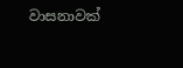වාසනාවක්‌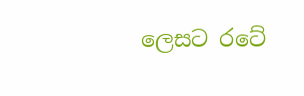ලෙසට රටේ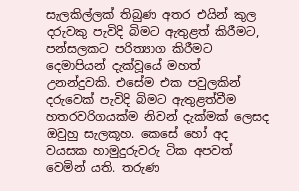සැලකිල්ලක්‌ තිබුණ අතර එයින් කුල දරුවකු පැවිදි බිමට ඇතුළත් කිරීමට, පන්සලකට පරිත්‍යාග කිරීමට දෙමාපියන් දැක්‌වූයේ මහත් උනන්දුවකි. එසේම එක පවුලකින් දරුවෙක්‌ පැවිදි බිමට ඇතුළත්වීම හතරවරිගයක්‌ම නිවන් දැක්‌මක්‌ ලෙසද ඔවුහු සැලකූහ. කෙසේ හෝ අද වයසක හාමුදුරුවරු ටික අපවත් වෙමින් යති. තරුණ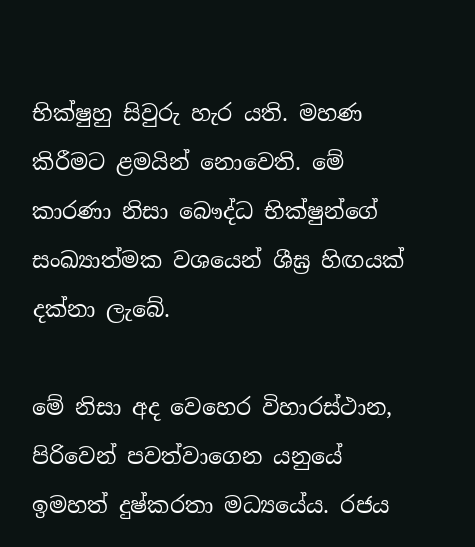භික්‌ෂුහු සිවුරු හැර යති. මහණ කිරීමට ළමයින් නොවෙති. මේ කාරණා නිසා බෞද්ධ භික්‌ෂුන්ගේ සංඛ්‍යාත්මක වශයෙන් ශීඝ්‍ර හිඟයක්‌ දක්‌නා ලැබේ.

මේ නිසා අද වෙහෙර විහාරස්‌ථාන, පිරිවෙන් පවත්වාගෙන යනුයේ ඉමහත් දුෂ්කරතා මධ්‍යයේය. රජය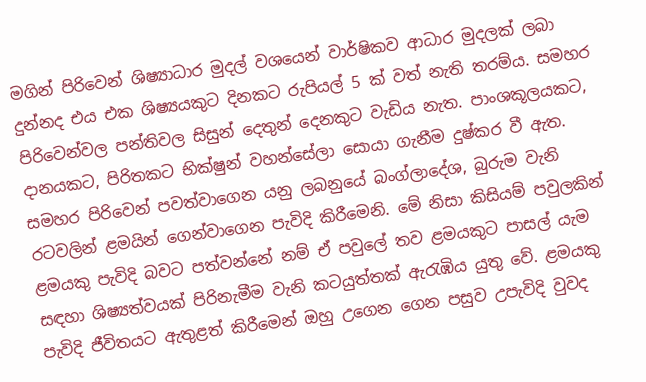මගින් පිරිවෙන් ශිෂ්‍යාධාර මුදල් වශයෙන් වාර්ෂිකව ආධාර මුදලක්‌ ලබා දුන්නද එය එක ශිෂ්‍යයකුට දිනකට රුපියල් 5 ක්‌ වත් නැති තරම්ය. සමහර පිරිවෙන්වල පන්තිවල සිසුන් දෙතුන් දෙනකුට වැඩිය නැත. පාංශකූලයකට, දානයකට, පිරිතකට භික්‌ෂුන් වහන්සේලා සොයා ගැනීම දුෂ්කර වී ඇත. සමහර පිරිවෙන් පවත්වාගෙන යනු ලබනුයේ බංග්ලාදේශ, බුරුම වැනි රටවලින් ළමයින් ගෙන්වාගෙන පැවිදි කිරීමෙනි. මේ නිසා කිසියම් පවුලකින් ළමයකු පැවිදි බවට පත්වන්නේ නම් ඒ පවුලේ තව ළමයකුට පාසල් යැම සඳහා ශිෂ්‍යත්වයක්‌ පිරිනැමීම වැනි කටයුත්තක්‌ ඇරැඹිය යුතු වේ. ළමයකු පැවිදි ජීවිතයට ඇතුළත් කිරීමෙන් ඔහු උගෙන ගෙන පසුව උපැවිදි වුවද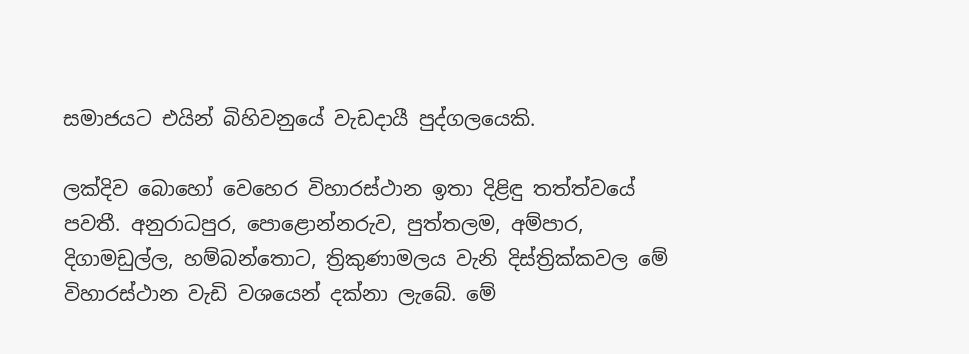සමාජයට එයින් බිහිවනුයේ වැඩදායී පුද්ගලයෙකි.

ලක්‌දිව බොහෝ වෙහෙර විහාරස්‌ථාන ඉතා දිළිඳු තත්ත්වයේ පවතී. අනුරාධපුර, පොළොන්නරුව, පුත්තලම, අම්පාර, දිගාමඩුල්ල, හම්බන්තොට, ත්‍රිකුණාමලය වැනි දිස්‌ත්‍රික්‌කවල මේ විහාරස්‌ථාන වැඩි වශයෙන් දක්‌නා ලැබේ. මේ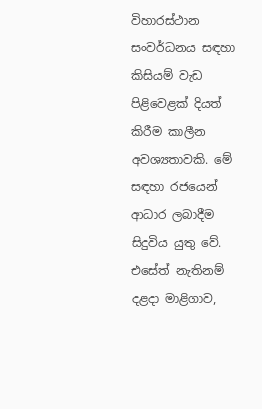විහාරස්‌ථාන සංවර්ධනය සඳහා කිසියම් වැඩ පිළිවෙළක්‌ දියත් කිරීම කාලීන අවශ්‍යතාවකි. මේ සඳහා රජයෙන් ආධාර ලබාදීම සිදුවිය යුතු වේ. එසේත් නැතිනම් දළදා මාළිගාව,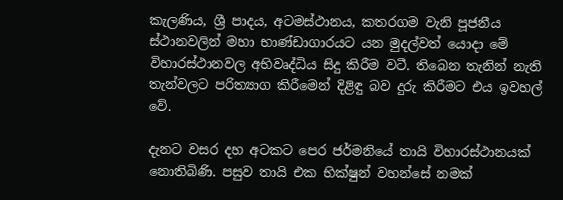කැලණිය, ශ්‍රී පාදය, අටමස්‌ථානය, කතරගම වැනි පූජනීය ස්‌ථානවලින් මහා භාණ්‌ඩාගාරයට යන මුදල්වත් යොදා මේ විහාරස්‌ථානවල අභිවෘද්ධිය සිදු කිරීම වටී. තිබෙන තැනින් නැති තැන්වලට පරිත්‍යාග කිරීමෙන් දිළිඳු බව දුරු කිරීමට එය ඉවහල් වේ.

දැනට වසර දහ අටකට පෙර ජර්මනියේ තායි විහාරස්‌ථානයක්‌ නොතිබිණි. පසුව තායි එක භික්‌ෂුන් වහන්සේ නමක්‌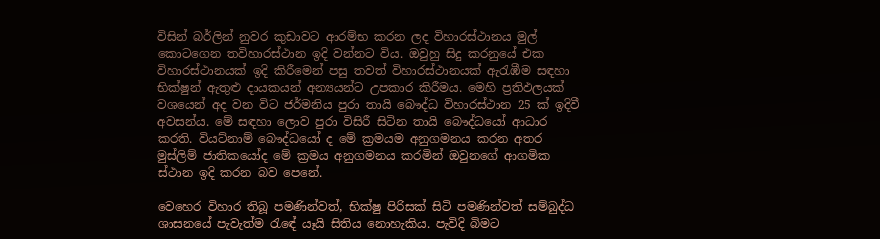විසින් බර්ලින් නුවර කුඩාවට ආරම්භ කරන ලද විහාරස්‌ථානය මුල් කොටගෙන තවිහාරස්‌ථාන ඉදි වන්නට විය. ඔවුහු සිදු කරනුයේ එක විහාරස්‌ථානයක්‌ ඉදි කිරීමෙන් පසු තවත් විහාරස්‌ථානයක්‌ ඇරැඹීම සඳහා භික්‌ෂුන් ඇතුළු දායකයන් අන්‍යයන්ට උපකාර කිරීමය. මෙහි ප්‍රතිඵලයක්‌ වශයෙන් අද වන විට ජර්මනිය පුරා තායි බෞද්ධ විහාරස්‌ථාන 25 ක්‌ ඉදිවී අවසන්ය. මේ සඳහා ලොව පුරා විසිරී සිටින තායි බෞද්ධයෝ ආධාර කරති. වියට්‌නාම් බෞද්ධයෝ ද මේ ක්‍රමයම අනුගමනය කරන අතර මුස්‌ලිම් ජාතිකයෝද මේ ක්‍රමය අනුගමනය කරමින් ඔවුනගේ ආගමික ස්‌ථාන ඉදි කරන බව පෙනේ.

වෙහෙර විහාර තිබූ පමණින්වත්, භික්‌ෂු පිරිසක්‌ සිටි පමණින්වත් සම්බුද්ධ ශාසනයේ පැවැත්ම රැඳේ යෑයි සිතිය නොහැකිය. පැවිදි බිමට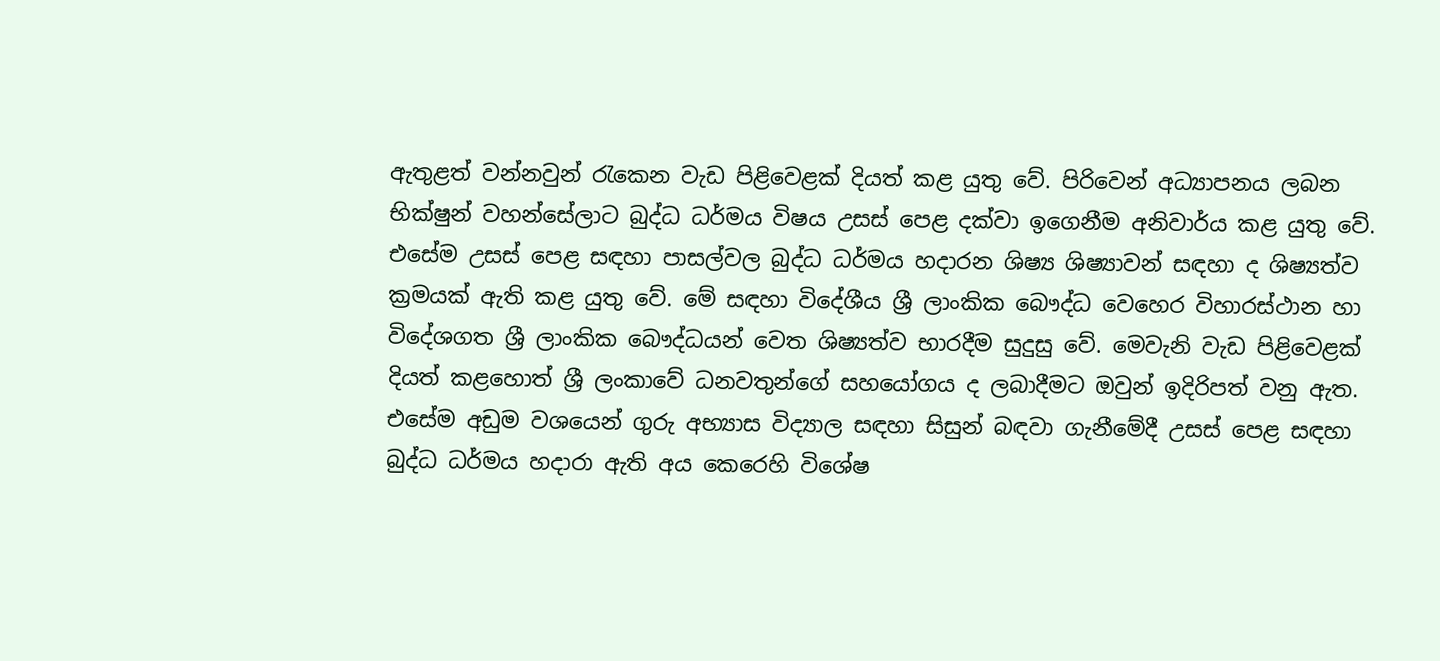ඇතුළත් වන්නවුන් රැකෙන වැඩ පිළිවෙළක්‌ දියත් කළ යුතු වේ. පිරිවෙන් අධ්‍යාපනය ලබන භික්‌ෂුන් වහන්සේලාට බුද්ධ ධර්මය විෂය උසස්‌ පෙළ දක්‌වා ඉගෙනීම අනිවාර්ය කළ යුතු වේ. එසේම උසස්‌ පෙළ සඳහා පාසල්වල බුද්ධ ධර්මය හදාරන ශිෂ්‍ය ශිෂ්‍යාවන් සඳහා ද ශිෂ්‍යත්ව ක්‍රමයක්‌ ඇති කළ යුතු වේ. මේ සඳහා විදේශීය ශ්‍රී ලාංකික බෞද්ධ වෙහෙර විහාරස්‌ථාන හා විදේශගත ශ්‍රී ලාංකික බෞද්ධයන් වෙත ශිෂ්‍යත්ව භාරදීම සුදුසු වේ. මෙවැනි වැඩ පිළිවෙළක්‌ දියත් කළහොත් ශ්‍රී ලංකාවේ ධනවතුන්ගේ සහයෝගය ද ලබාදීමට ඔවුන් ඉදිරිපත් වනු ඇත. එසේම අඩුම වශයෙන් ගුරු අභ්‍යාස විද්‍යාල සඳහා සිසුන් බඳවා ගැනීමේදී උසස්‌ පෙළ සඳහා බුද්ධ ධර්මය හදාරා ඇති අය කෙරෙහි විශේෂ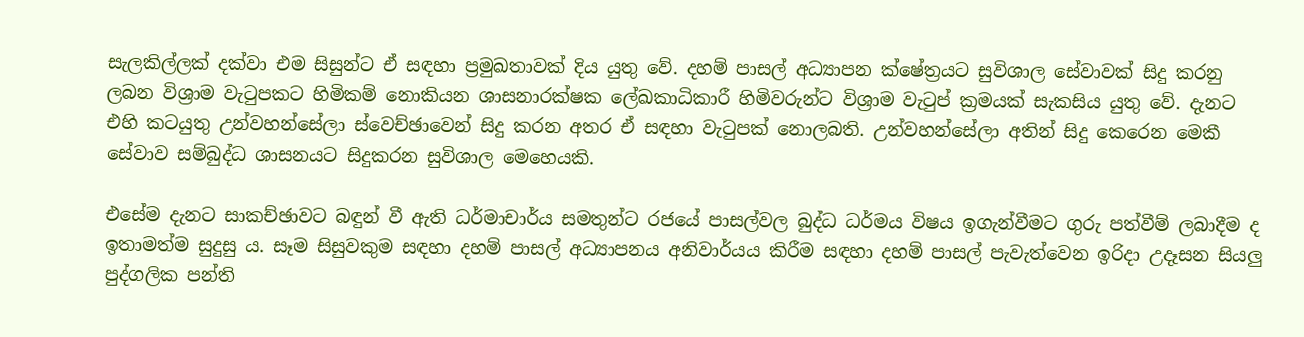සැලකිල්ලක්‌ දක්‌වා එම සිසුන්ට ඒ සඳහා ප්‍රමුඛතාවක්‌ දිය යුතු වේ. දහම් පාසල් අධ්‍යාපන ක්‌ෂේත්‍රයට සුවිශාල සේවාවක්‌ සිදු කරනු ලබන විශ්‍රාම වැටුපකට හිමිකම් නොකියන ශාසනාරක්‌ෂක ලේඛකාධිකාරී හිමිවරුන්ට විශ්‍රාම වැටුප් ක්‍රමයක්‌ සැකසිය යුතු වේ. දැනට එහි කටයුතු උන්වහන්සේලා ස්‌වෙච්ඡාවෙන් සිදු කරන අතර ඒ සඳහා වැටුපක්‌ නොලබති. උන්වහන්සේලා අතින් සිදු කෙරෙන මෙකී සේවාව සම්බුද්ධ ශාසනයට සිදුකරන සුවිශාල මෙහෙයකි.

එසේම දැනට සාකච්ඡාවට බඳුන් වී ඇති ධර්මාචාර්ය සමතුන්ට රජයේ පාසල්වල බුද්ධ ධර්මය විෂය ඉගැන්වීමට ගුරු පත්වීම් ලබාදීම ද ඉතාමත්ම සුදුසු ය. සෑම සිසුවකුම සඳහා දහම් පාසල් අධ්‍යාපනය අනිවාර්යය කිරීම සඳහා දහම් පාසල් පැවැත්වෙන ඉරිදා උදෑසන සියලු පුද්ගලික පන්ති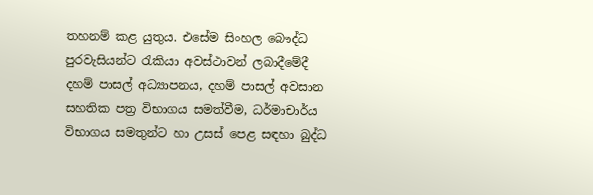තහනම් කළ යුතුය. එසේම සිංහල බෞද්ධ පුරවැසියන්ට රැකියා අවස්‌ථාවන් ලබාදීමේදී දහම් පාසල් අධ්‍යාපනය, දහම් පාසල් අවසාන සහතික පත්‍ර විභාගය සමත්වීම, ධර්මාචාර්ය විභාගය සමතුන්ට හා උසස්‌ පෙළ සඳහා බුද්ධ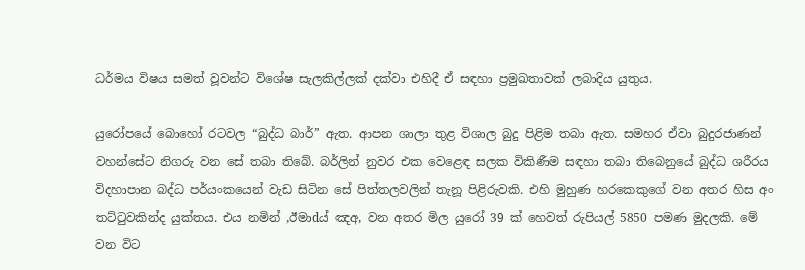ධර්මය විෂය සමත් වූවන්ට විශේෂ සැලකිල්ලක්‌ දක්‌වා එහිදී ඒ සඳහා ප්‍රමුඛතාවක්‌ ලබාදිය යුතුය.

යුරෝපයේ බොහෝ රටවල “බුද්ධ බාර්” ඇත. ආපන ශාලා තුළ විශාල බුදු පිළිම තබා ඇත. සමහර ඒවා බුදුරජාණන් වහන්සේට නිගරු වන සේ තබා තිබේ. බර්ලින් නුවර එක වෙළෙඳ සලක විකිණීම සඳහා තබා තිබෙනුයේ බුද්ධ ශරීරය විදහාපාන බද්ධ පර්යංකයෙන් වැඩ සිටින සේ පිත්තලවලින් තැනූ පිළිරුවකි. එහි මුහුණ හරකෙකුගේ වන අතර හිස අං තට්‌ටුවකින්ද යුක්‌තය. එය නමින් ,ඊමාdය් ඤඅ, වන අතර මිල යුරෝ 39 ක්‌ හෙවත් රුපියල් 5850 පමණ මුදලකි. මේ වන විට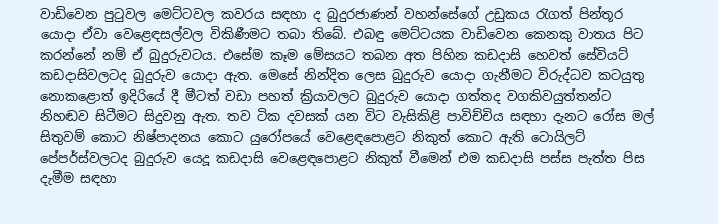වාඩිවෙන පුටුවල මෙට්‌ටවල කවරය සඳහා ද බුදුරජාණන් වහන්සේගේ උඩුකය රැගත් පින්තූර යොදා ඒවා වෙළෙඳසල්වල විකිණීමට තබා තිබේ. එබඳු මෙට්‌ටයක වාඩිවෙන කෙනකු වාතය පිට කරන්නේ නම් ඒ බුදුරුවටය. එසේම කෑම මේසයට තබන අත පිහින කඩදාසි හෙවත් සේවියට්‌ කඩදාසිවලටද බුදුරුව යොදා ඇත. මෙසේ නින්දිත ලෙස බුදුරුව යොදා ගැනීමට විරුද්ධව කටයුතු නොකළොත් ඉදිරියේ දී මීටත් වඩා පහත් ක්‍රියාවලට බුදුරුව යොදා ගත්තද වගකිවයුත්තන්ට නිහඬව සිටීමට සිදුවනු ඇත. තව ටික දවසක්‌ යන විට වැසිකිළි පාවිච්චිය සඳහා දැනට රෝස මල් සිතුවම් කොට නිෂ්පාදනය කොට යුරෝපයේ වෙළෙඳපොළට නිකුත් කොට ඇති ටොයිලට්‌ පේපර්ස්‌වලටද බුදුරුව යෙදූ කඩදාසි වෙළෙඳපොළට නිකුත් වීමෙන් එම කඩදාසි පස්‌ස පැත්ත පිස දැමීම සඳහා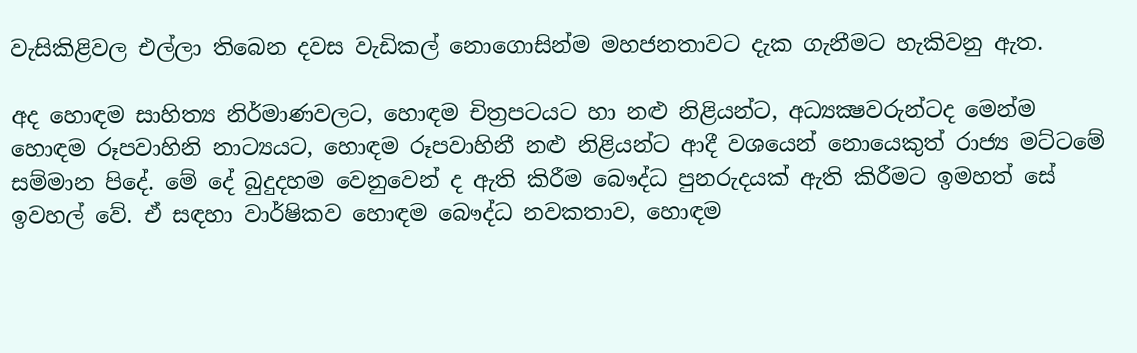වැසිකිළිවල එල්ලා තිබෙන දවස වැඩිකල් නොගොසින්ම මහජනතාවට දැක ගැනීමට හැකිවනු ඇත.

අද හොඳම සාහිත්‍ය නිර්මාණවලට, හොඳම චිත්‍රපටයට හා නළු නිළියන්ට, අධ්‍යක්‍ෂවරුන්ටද මෙන්ම හොඳම රූපවාහිනි නාට්‍යයට, හොඳම රූපවාහිනී නළු නිළියන්ට ආදී වශයෙන් නොයෙකුත් රාජ්‍ය මට්‌ටමේ සම්මාන පිදේ. මේ දේ බුදුදහම වෙනුවෙන් ද ඇති කිරීම බෞද්ධ පුනරුදයක්‌ ඇති කිරීමට ඉමහත් සේ ඉවහල් වේ. ඒ සඳහා වාර්ෂිකව හොඳම බෞද්ධ නවකතාව, හොඳම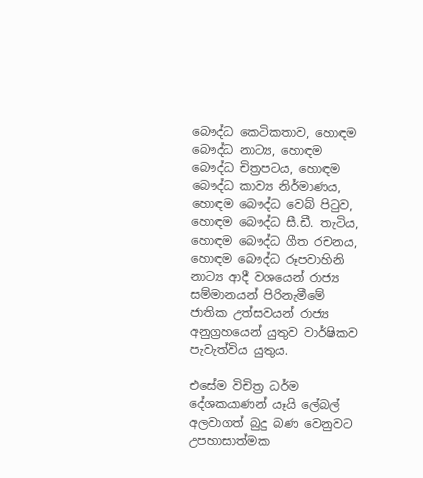බෞද්ධ කෙටිකතාව, හොඳම බෞද්ධ නාට්‍ය, හොඳම බෞද්ධ චිත්‍රපටය, හොඳම බෞද්ධ කාව්‍ය නිර්මාණය, හොඳම බෞද්ධ වෙබ් පිටුව, හොඳම බෞද්ධ සී.ඩී. තැටිය, හොඳම බෞද්ධ ගීත රචනය, හොඳම බෞද්ධ රූපවාහිනි නාට්‍ය ආදී වශයෙන් රාජ්‍ය සම්මානයන් පිරිනැමීමේ ජාතික උත්සවයන් රාජ්‍ය අනුග්‍රහයෙන් යුතුව වාර්ෂිකව පැවැත්විය යුතුය.

එසේම විචිත්‍ර ධර්ම දේශකයාණන් යෑයි ලේබල් අලවාගත් බුදු බණ වෙනුවට උපහාසාත්මක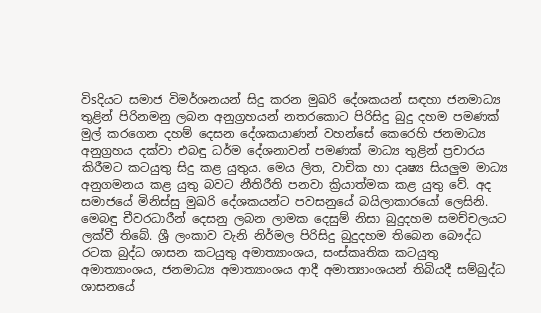විsදියට සමාජ විමර්ශනයන් සිදු කරන මුඛරි දේශකයන් සඳහා ජනමාධ්‍ය තුළින් පිරිනමනු ලබන අනුග්‍රහයන් නතරකොට පිරිසිදු බුදු දහම පමණක්‌ මුල් කරගෙන දහම් දෙසන දේශකයාණන් වහන්සේ කෙරෙහි ජනමාධ්‍ය අනුග්‍රහය දක්‌වා එබඳු ධර්ම දේශනාවන් පමණක්‌ මාධ්‍ය තුළින් ප්‍රචාරය කිරීමට කටයුතු සිදු කළ යුතුය. මෙය ලිත, වාචික හා දෘෂ්‍ය සියලුම මාධ්‍ය අනුගමනය කළ යුතු බවට නීතිරීති පනවා ක්‍රියාත්මක කළ යුතු වේ. අද සමාජයේ මිනිස්‌සු මුඛරි දේශකයන්ට පවසනුයේ බයිලාකාරයෝ ලෙසිනි. මෙබඳු චීවරධාරීන් දෙසනු ලබන ලාමක දෙසුම් නිසා බුදුදහම සමච්චලයට ලක්‌වී තිබේ. ශ්‍රී ලංකාව වැනි නිර්මල පිරිසිදු බුදුදහම තිබෙන බෞද්ධ රටක බුද්ධ ශාසන කටයුතු අමාත්‍යාංශය, සංස්‌කෘතික කටයුතු අමාත්‍යාංශය, ජනමාධ්‍ය අමාත්‍යාංශය ආදී අමාත්‍යාංශයන් තිබියදී සම්බුද්ධ ශාසනයේ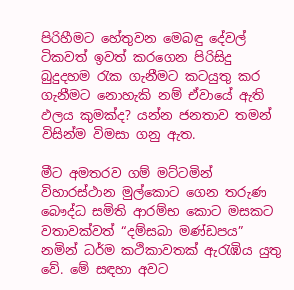පිරිහීමට හේතුවන මෙබඳු දේවල් ටිකවත් ඉවත් කරගෙන පිරිසිදු බුදුදහම රැක ගැනීමට කටයුතු කර ගැනීමට නොහැකි නම් ඒවායේ ඇති ඵලය කුමක්‌ද? යන්න ජනතාව තමන් විසින්ම විමසා ගනු ඇත.

මීට අමතරව ගම් මට්‌ටමින් විහාරස්‌ථාන මුල්කොට ගෙන තරුණ බෞද්ධ සමිති ආරම්භ කොට මසකට වතාවක්‌වත් “දම්සබා මණ්‌ඩපය” නමින් ධර්ම කථිකාවතක්‌ ඇරැඹිය යුතු වේ. මේ සඳහා අවට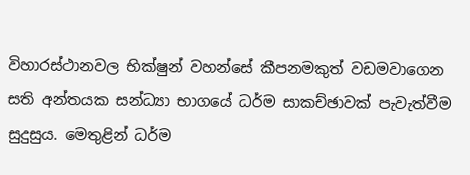විහාරස්‌ථානවල භික්‌ෂුන් වහන්සේ කීපනමකුත් වඩමවාගෙන සති අන්තයක සන්ධ්‍යා භාගයේ ධර්ම සාකච්ඡාවක්‌ පැවැත්වීම සුදුසුය. මෙතුළින් ධර්ම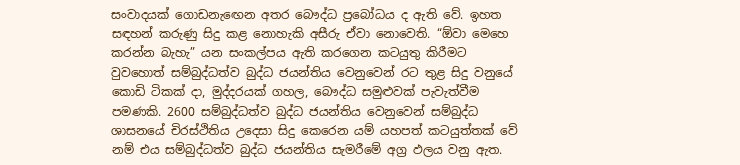සංවාදයක්‌ ගොඩනැඟෙන අතර බෞද්ධ ප්‍රබෝධය ද ඇති වේ. ඉහත සඳහන් කරුණු සිදු කළ නොහැකි අසීරු ඒවා නොවෙති. “ඕවා මෙහෙ කරන්න බැහැ” යන සංකල්පය ඇති කරගෙන කටයුතු කිරීමට වුවහොත් සම්බුද්ධත්ව බුද්ධ ජයන්තිය වෙනුවෙන් රට තුළ සිදු වනුයේ කොඩි ටිකක්‌ දා, මුද්දරයක්‌ ගහල, බෞද්ධ සමුළුවක්‌ පැවැත්වීම පමණකි. 2600 සම්බුද්ධත්ව බුද්ධ ජයන්තිය වෙනුවෙන් සම්බුද්ධ ශාසනයේ චිරස්‌ථිතිය උදෙසා සිදු කෙරෙන යම් යහපත් කටයුත්තක්‌ වේ නම් එය සම්බුද්ධත්ව බුද්ධ ජයන්තිය සැමරීමේ අග්‍ර ඵලය වනු ඇත.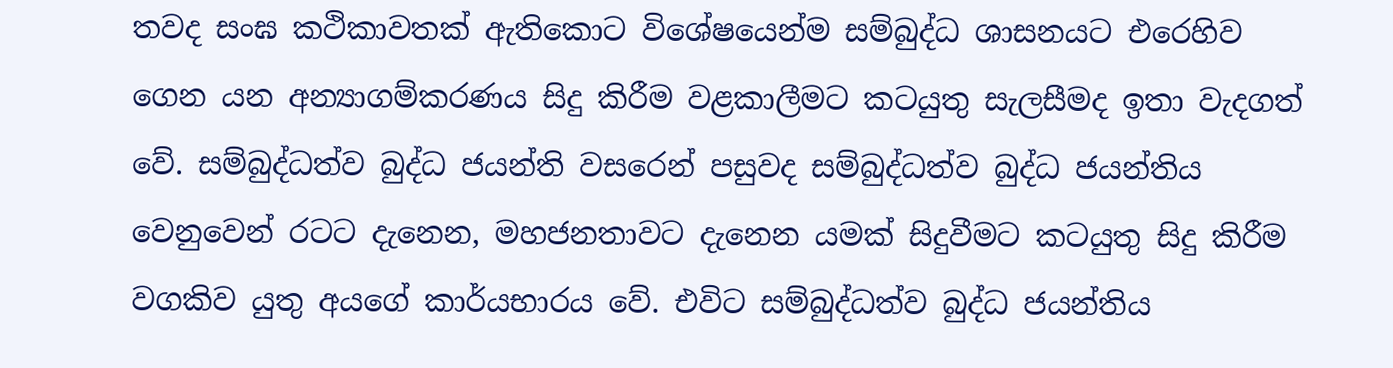තවද සංඝ කථිකාවතක්‌ ඇතිකොට විශේෂයෙන්ම සම්බුද්ධ ශාසනයට එරෙහිව ගෙන යන අන්‍යාගම්කරණය සිදු කිරීම වළකාලීමට කටයුතු සැලසීමද ඉතා වැදගත් වේ. සම්බුද්ධත්ව බුද්ධ ජයන්ති වසරෙන් පසුවද සම්බුද්ධත්ව බුද්ධ ජයන්තිය වෙනුවෙන් රටට දැනෙන, මහජනතාවට දැනෙන යමක්‌ සිදුවීමට කටයුතු සිදු කිරීම වගකිව යුතු අයගේ කාර්යභාරය වේ. එවිට සම්බුද්ධත්ව බුද්ධ ජයන්තිය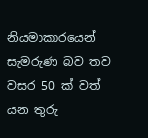නියමාකාරයෙන් සැමරුණ බව තව වසර 50 ක්‌ වත් යන තුරු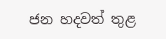ජන හදවත් තුළ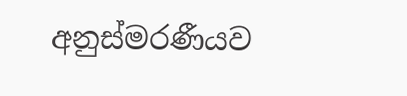අනුස්‌මරණීයව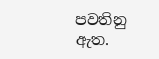පවතිනු ඇත.